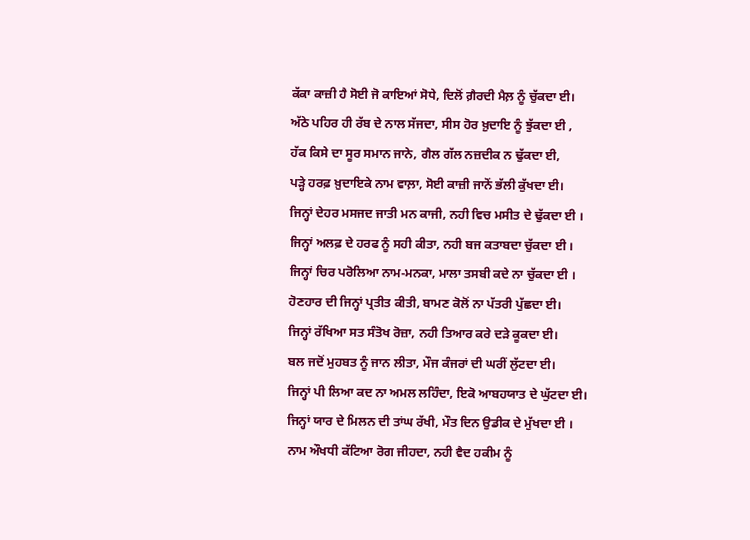ਕੱਕਾ ਕਾਜ਼ੀ ਹੈ ਸੋਈ ਜੋ ਕਾਇਆਂ ਸੋਧੇ, ਦਿਲੋਂ ਗ਼ੈਰਦੀ ਮੈਲ਼ ਨੂੰ ਚੁੱਕਦਾ ਈ।
ਅੱਠੇ ਪਹਿਰ ਹੀ ਰੱਬ ਦੇ ਨਾਲ ਸੱਜਦਾ, ਸੀਸ ਹੋਰ ਖ਼ੁਦਾਇ ਨੂੰ ਝੁੱਕਦਾ ਈ ,
ਹੱਕ ਕਿਸੇ ਦਾ ਸੂਰ ਸਮਾਨ ਜਾਨੇ, ਗੈਲ ਗੱਲ ਨਜ਼ਦੀਕ ਨ ਢੁੱਕਦਾ ਈ,
ਪੜ੍ਹੇ ਹਰਫ਼ ਖ਼ੁਦਾਇਕੇ ਨਾਮ ਵਾਲ਼ਾ, ਸੋਈ ਕਾਜ਼ੀ ਜਾਨੋਂ ਭੱਲੀ ਕੁੱਖਦਾ ਈ।
ਜਿਨ੍ਹਾਂ ਦੇਹਰ ਮਸਜਦ ਜਾਤੀ ਮਨ ਕਾਜੀ, ਨਹੀ ਵਿਚ ਮਸੀਤ ਦੇ ਢੁੱਕਦਾ ਈ ।
ਜਿਨ੍ਹਾਂ ਅਲਫ਼ ਦੇ ਹਰਫ ਨੂੰ ਸਹੀ ਕੀਤਾ, ਨਹੀ ਬਜ ਕਤਾਬਦਾ ਚੁੱਕਦਾ ਈ ।
ਜਿਨ੍ਹਾਂ ਚਿਰ ਪਰੋਲਿਆ ਨਾਮ-ਮਨਕਾ, ਮਾਲਾ ਤਸਬੀ ਕਦੇ ਨਾ ਚੁੱਕਦਾ ਈ ।
ਹੋਣਹਾਰ ਦੀ ਜਿਨ੍ਹਾਂ ਪ੍ਰਤੀਤ ਕੀਤੀ, ਬਾਮਣ ਕੋਲੋਂ ਨਾ ਪੱਤਰੀ ਪੁੱਛਦਾ ਈ।
ਜਿਨ੍ਹਾਂ ਰੱਖਿਆ ਸਤ ਸੰਤੋਖ ਰੋਜ਼ਾ, ਨਹੀ ਤਿਆਰ ਕਰੇ ਦੜੇ ਕੂਕਦਾ ਈ।
ਬਲ ਜਦੋਂ ਮੁਹਬਤ ਨੂੰ ਜਾਨ ਲੀਤਾ, ਮੌਜ ਕੰਜਰਾਂ ਦੀ ਘਰੀਂ ਲੁੱਟਦਾ ਈ।
ਜਿਨ੍ਹਾਂ ਪੀ ਲਿਆ ਕਦ ਨਾ ਅਮਲ ਲਹਿੰਦਾ, ਇਕੋ ਆਬਹਯਾਤ ਦੇ ਘੁੱਟਦਾ ਈ।
ਜਿਨ੍ਹਾਂ ਯਾਰ ਦੇ ਮਿਲਨ ਦੀ ਤਾਂਘ ਰੱਖੀ, ਮੌਤ ਦਿਨ ਉਡੀਕ ਦੇ ਮੁੱਖਦਾ ਈ ।
ਨਾਮ ਔਖਧੀ ਕੱਟਿਆ ਰੋਗ ਜੀਹਦਾ, ਨਹੀ ਵੈਦ ਹਕੀਮ ਨੂੰ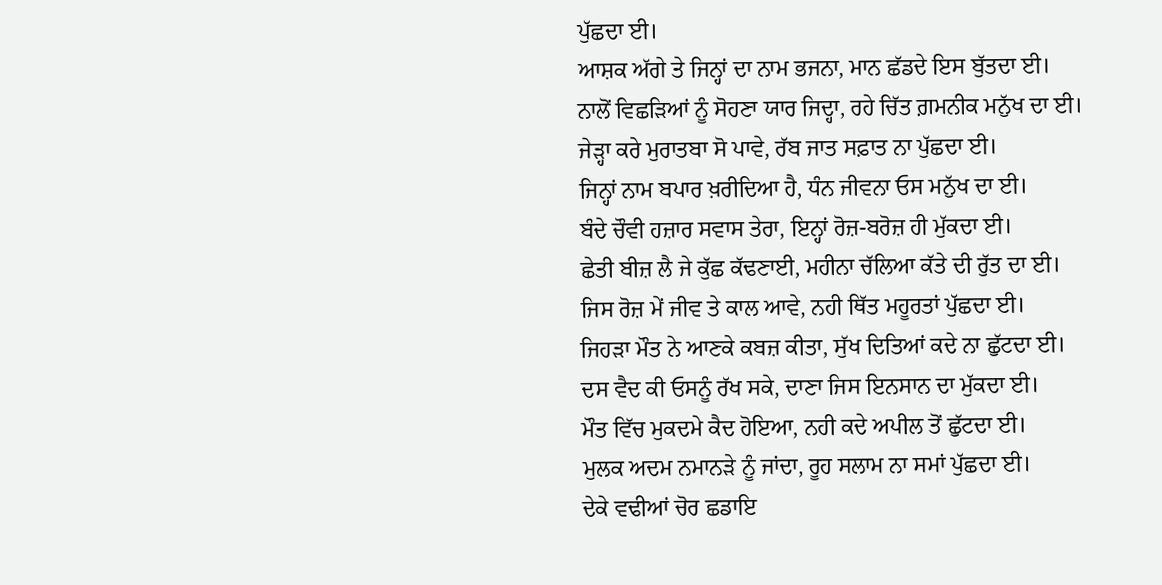ਪੁੱਛਦਾ ਈ।
ਆਸ਼ਕ ਅੱਗੇ ਤੇ ਜਿਨ੍ਹਾਂ ਦਾ ਨਾਮ ਭਜਨਾ, ਮਾਨ ਛੱਡਦੇ ਇਸ ਬੁੱਤਦਾ ਈ।
ਨਾਲੋਂ ਵਿਛੜਿਆਂ ਨੂੰ ਸੋਹਣਾ ਯਾਰ ਜਿਦ੍ਹਾ, ਰਹੇ ਚਿੱਤ ਗ਼ਮਨੀਕ ਮਨੁੱਖ ਦਾ ਈ।
ਜੇੜ੍ਹਾ ਕਰੇ ਮੁਰਾਤਬਾ ਸੋ ਪਾਵੇ, ਰੱਬ ਜਾਤ ਸਫ਼ਾਤ ਨਾ ਪੁੱਛਦਾ ਈ।
ਜਿਨ੍ਹਾਂ ਨਾਮ ਬਪਾਰ ਖ਼ਰੀਦਿਆ ਹੈ, ਧੰਨ ਜੀਵਨਾ ਓਸ ਮਨੁੱਖ ਦਾ ਈ।
ਬੰਦੇ ਚੌਵੀ ਹਜ਼ਾਰ ਸਵਾਸ ਤੇਰਾ, ਇਨ੍ਹਾਂ ਰੋਜ਼-ਬਰੋਜ਼ ਹੀ ਮੁੱਕਦਾ ਈ।
ਛੇਤੀ ਬੀਜ਼ ਲੈ ਜੇ ਕੁੱਛ ਕੱਢਣਾਈ, ਮਹੀਨਾ ਚੱਲਿਆ ਕੱਤੇ ਦੀ ਰੁੱਤ ਦਾ ਈ।
ਜਿਸ ਰੋਜ਼ ਮੇਂ ਜੀਵ ਤੇ ਕਾਲ ਆਵੇ, ਨਹੀ ਥਿੱਤ ਮਹੂਰਤਾਂ ਪੁੱਛਦਾ ਈ।
ਜਿਹੜਾ ਮੌਤ ਨੇ ਆਣਕੇ ਕਬਜ਼ ਕੀਤਾ, ਸੁੱਖ ਦਿਤਿਆਂ ਕਦੇ ਨਾ ਛੁੱਟਦਾ ਈ।
ਦਸ ਵੈਦ ਕੀ ਓਸਨੂੰ ਰੱਖ ਸਕੇ, ਦਾਣਾ ਜਿਸ ਇਨਸਾਨ ਦਾ ਮੁੱਕਦਾ ਈ।
ਮੌਤ ਵਿੱਚ ਮੁਕਦਮੇ ਕੈਦ ਹੋਇਆ, ਨਹੀ ਕਦੇ ਅਪੀਲ ਤੋਂ ਛੁੱਟਦਾ ਈ।
ਮੁਲਕ ਅਦਮ ਨਮਾਨੜੇ ਨੂੰ ਜਾਂਦਾ, ਰੂਹ ਸਲਾਮ ਨਾ ਸਮਾਂ ਪੁੱਛਦਾ ਈ।
ਦੇਕੇ ਵਢੀਆਂ ਚੋਰ ਛਡਾਇ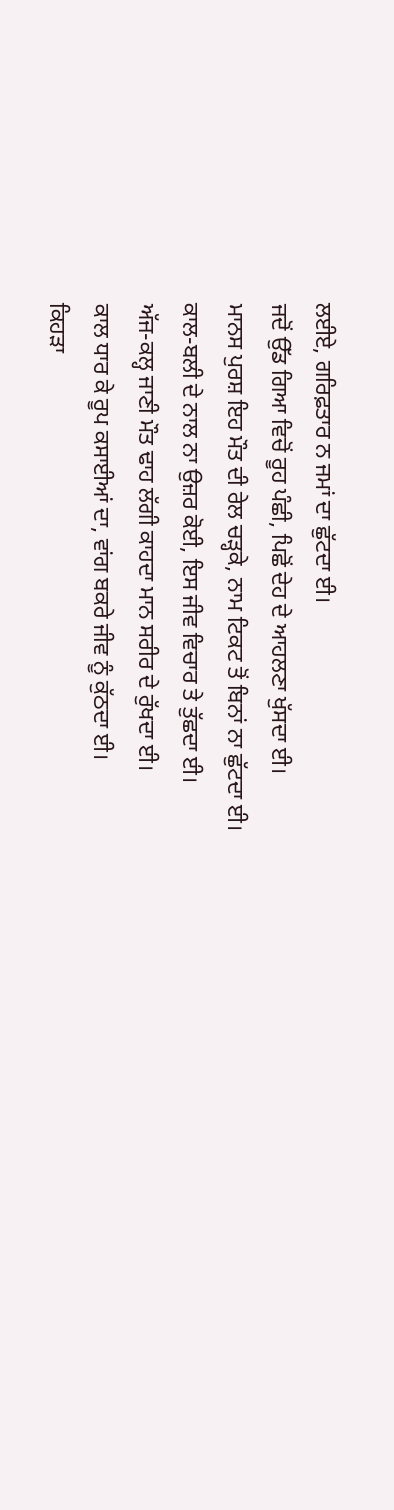ਲਈਏ, ਗਰਿਫ਼ਤਾਰ ਨ ਜਮਾਂ ਦਾ ਛੁੱਟਦਾ ਈ।
ਜਦੋਂ ਉੱਡ ਗਿਆ ਵਿਚੋਂ ਰੂਹ ਪੰਛੀ, ਪਿਛੋਂ ਦੇਹ ਦੇ ਆਹਲਣਾ ਖੁੱਸਦਾ ਈ।
ਮਾਨਸ ਪੁਰਸ਼ ਇਹ ਮੌਤ ਦੀ ਰੇਲ ਚੜ੍ਹਕੇ, ਨਾਮ ਟਿਕਟ ਤੋਂ ਬਿਨਾਂ ਨਾ ਛੁੱਟਦਾ ਈ।
ਕਾਲ-ਬਲੀ ਦੇ ਨਾਲ ਨਾ ਉਜ਼ਰ ਕੋਈ, ਇਸ ਜੀਵ ਵਿਚਾਰ ਤੇ ਤੁੱਛਦਾ ਈ।
ਅੱਜ-ਕਲ੍ਹ ਜਾਣੀ ਮੌਤ ਢਾਹ ਲੱਗੀ ਕਾਹਦਾ ਮਾਨ ਸਰੀਰ ਦੇ ਰੁੱਖਦਾ ਈ।
ਕਾਲ ਧਾਰ ਕੇ ਰੂਪ ਕਸਾਈਆਂ ਦਾ, ਵਾਂਗ ਬਕਰੇ ਜੀਵ ਨੂੰ ਕੁੱਠਦਾ ਈ।
ਕਿਹੜਾ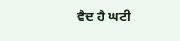ਵੈਦ ਹੈ ਘਟੀ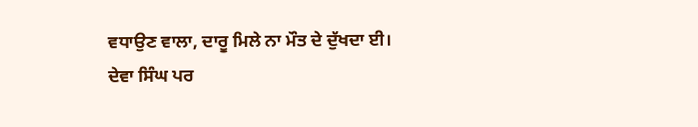ਵਧਾਉਣ ਵਾਲਾ, ਦਾਰੂ ਮਿਲੇ ਨਾ ਮੌਤ ਦੇ ਦੁੱਖਦਾ ਈ।
ਦੇਵਾ ਸਿੰਘ ਪਰ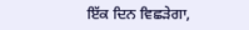ਇੱਕ ਦਿਨ ਵਿਛੜੇਗਾ,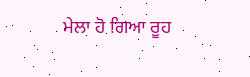ਮੇਲਾ ਹੋ ਗਿਆ ਰੂਹ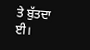ਤੇ ਬੁੱਤਦਾ ਈ।